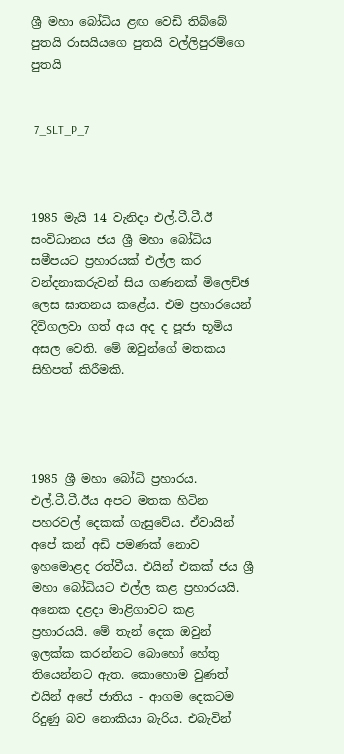ශ්‍රී මහා බෝධිය ළඟ වෙඩි තිබ්බේ පුතයි රාසයියගෙ පුතයි වල්ලිපුරම්ගෙ පුතයි


 7_SLT_P_7



1985 මැයි 14 වැනිදා එල්.ටී.ටී.ඊ සංවිධානය ජය ශ්‍රී මහා බෝධිය සමීපයට ප්‍රහාරයක් එල්ල කර වන්දනාකරුවන් සිය ගණනක් මිලෙච්ඡ ලෙස ඝාතනය කළේය. එම ප්‍රහාරයෙන් දිවිගලවා ගත් අය අද ද පූජා භූමිය අසල වෙති. මේ ඔවුන්ගේ මතකය සිහිපත් කිරීමකි.




1985 ශ්‍රී මහා බෝධි ප්‍රහාරය.
එල්.ටී.ටී.ඊය අපට මතක හිටින පහරවල් දෙකක් ගැසුවේය. ඒවායින් අපේ කන් අඩි පමණක් නොව ඉහමොළද රත්වීය. එයින් එකක් ජය ශ්‍රී මහා බෝධියට එල්ල කළ ප්‍රහාරයයි. අනෙක දළදා මාළිගාවට කළ ප්‍රහාරයයි. මේ තැන් දෙක ඔවුන් ඉලක්ක කරන්නට බොහෝ හේතු තියෙන්නට ඇත. කොහොම වුණත් එයින් අපේ ජාතිය - ආගම දෙකටම රිදුණු බව නොකියා බැරිය. එබැවින්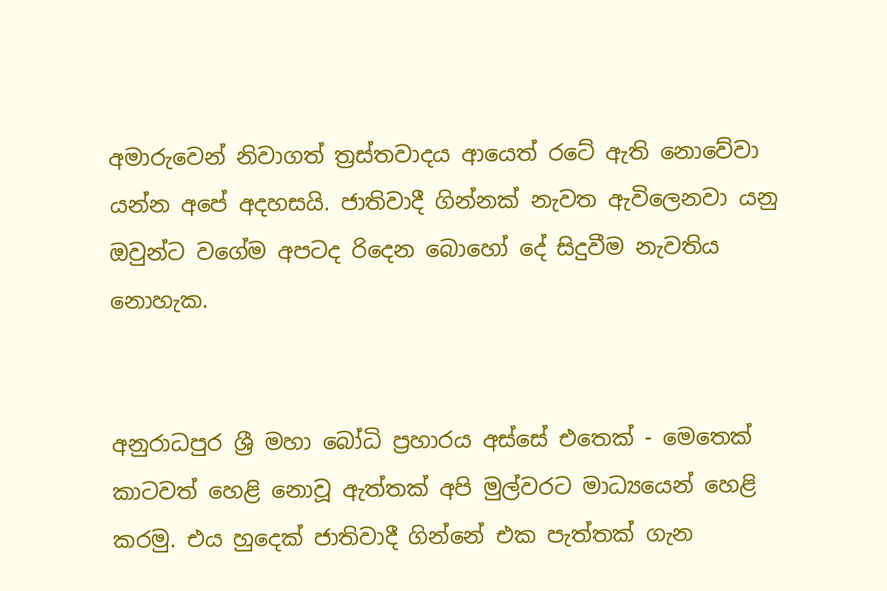අමාරුවෙන් නිවාගත් ත්‍රස්තවාදය ආයෙත් රටේ ඇති නොවේවා යන්න අපේ අදහසයි. ජාතිවාදී ගින්නක් නැවත ඇවිලෙනවා යනු ඔවුන්ට වගේම අපටද රිදෙන බොහෝ දේ සිදුවීම නැවතිය නොහැක.


අනුරාධපුර ශ්‍රී මහා බෝධි ප්‍රහාරය අස්සේ එතෙක් - මෙතෙක් කාටවත් හෙළි නොවූ ඇත්තක් අපි මුල්වරට මාධ්‍යයෙන් හෙළි කරමු. එය හුදෙක් ජාතිවාදී ගින්නේ එක පැත්තක් ගැන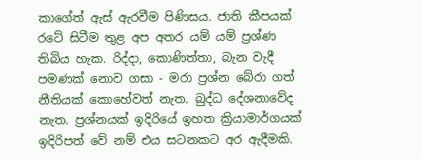කාගේත් ඇස් ඇරවීම පිණිසය. ජාති කීපයක් රටේ සිටීම තුළ අප අතර යම් යම් ප්‍රශ්ණ තිබිය හැක. රිද්දා, කොණිත්තා, බැන වැදී පමණක් නොව ගසා - මරා ප්‍රශ්න බේරා ගත් නීතියක් කොහේවත් නැත. බුද්ධ දේශනාවේද නැත. ප්‍රශ්නයක් ඉදිරියේ ඉහත ක්‍රියාමාර්ගයක් ඉදිරිපත් වේ නම් එය සටනකට අර ඇදීමකි.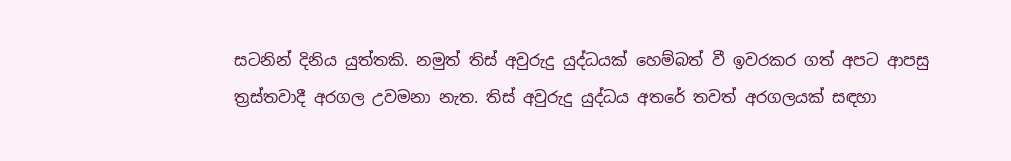සටනින් දිනිය යුත්තකි. නමුත් තිස් අවුරුදු යුද්ධයක් හෙම්බත් වී ඉවරකර ගත් අපට ආපසු ත්‍රස්තවාදී අරගල උවමනා නැත. තිස් අවුරුදු යුද්ධය අතරේ තවත් අරගලයක් සඳහා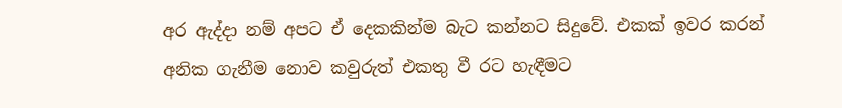අර ඇද්දා නම් අපට ඒ දෙකකින්ම බැට කන්නට සිදුවේ. එකක් ඉවර කරන් අනික ගැනීම නොව කවුරුත් එකතු වී රට හැඳීමට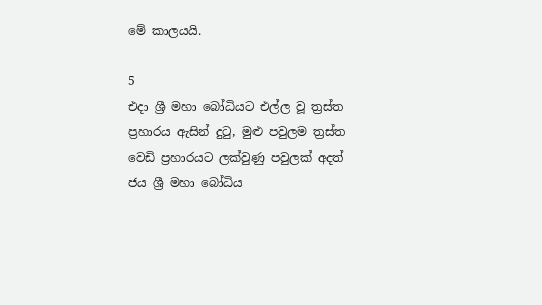මේ කාලයයි.

5
එදා ශ්‍රී මහා බෝධියට එල්ල වූ ත්‍රස්ත ප්‍රහාරය ඇසින් දුටු, මුළු පවුලම ත්‍රස්ත වෙඩි ප්‍රහාරයට ලක්වුණු පවුලක් අදත් ජය ශ්‍රී මහා බෝධිය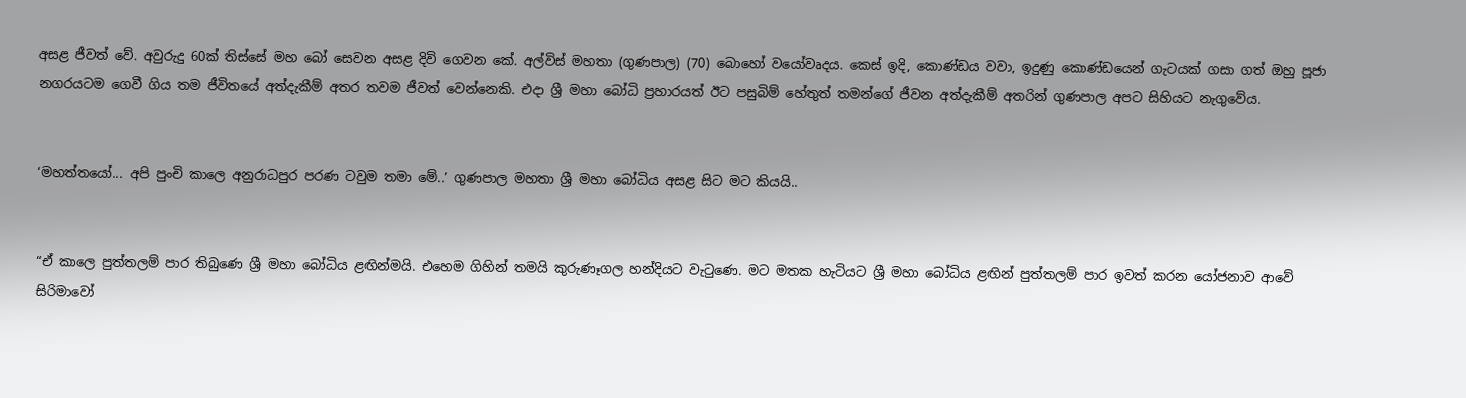අසළ ජීවත් වේ. අවුරුදු 60ක් තිස්සේ මහ බෝ සෙවන අසළ දිවි ගෙවන කේ. අල්විස් මහතා (ගුණපාල) (70) බොහෝ වයෝවෘදය. කෙස් ඉදි, කොණ්ඩය වවා, ඉදුණු කොණ්ඩයෙන් ගැටයක් ගසා ගත් ඔහු පූජා නගරයටම ගෙවී ගිය තම ජීවිතයේ අත්දැකීම් අතර තවම ජීවත් වෙන්නෙකි. එදා ශ්‍රී මහා බෝධි ප්‍රහාරයත් ඊට පසුබිම් හේතුත් තමන්ගේ ජීවන අත්දැකීම් අතරින් ගුණපාල අපට සිහියට නැගුවේය.


‘මහත්තයෝ... අපි පුංචි කාලෙ අනුරාධපුර පරණ ටවුම තමා මේ..’ ගුණපාල මහතා ශ්‍රී මහා බෝධිය අසළ සිට මට කියයි..


“ඒ කාලෙ පුත්තලම් පාර තිබුණෙ ශ්‍රී මහා බෝධිය ළඟින්මයි. එහෙම ගිහින් තමයි කුරුණෑගල හන්දියට වැටුණෙ. මට මතක හැටියට ශ්‍රී මහා බෝධිය ළඟින් පුත්තලම් පාර ඉවත් කරන යෝජනාව ආවේ සිරිමාවෝ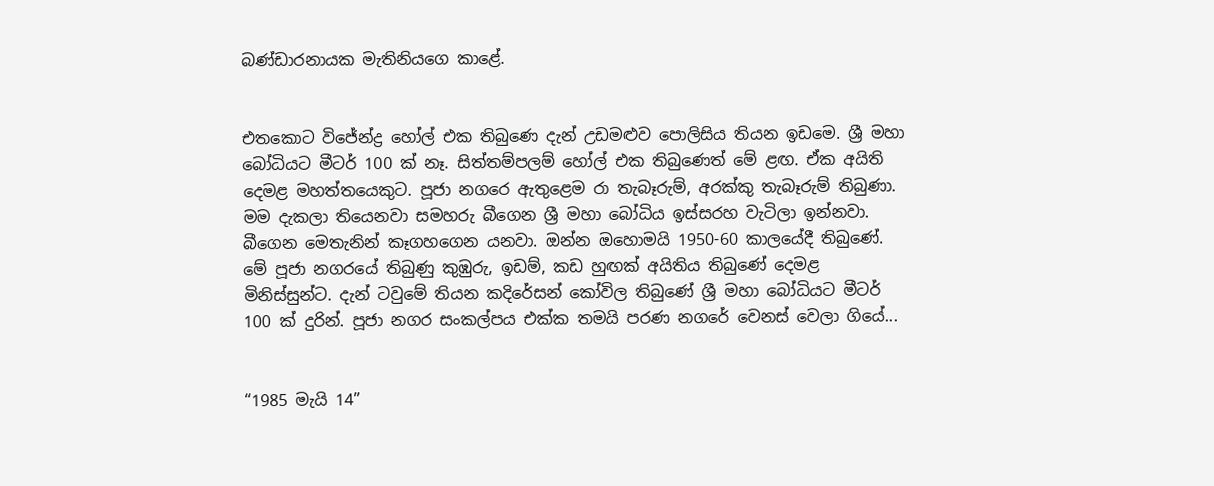බණ්ඩාරනායක මැතිනියගෙ කාළේ.


එතකොට විජේන්ද්‍ර හෝල් එක තිබුණෙ දැන් උඩමළුව පොලිසිය තියන ඉඩමෙ. ශ්‍රී මහා බෝධියට මීටර් 100 ක් නෑ. සිත්තම්පලම් හෝල් එක තිබුණෙත් මේ ළඟ. ඒක අයිති දෙමළ මහත්තයෙකුට. පූජා නගරෙ ඇතුළෙම රා තැබෑරුම්, අරක්කු තැබෑරුම් තිබුණා. මම දැකලා තියෙනවා සමහරු බීගෙන ශ්‍රී මහා බෝධිය ඉස්සරහ වැටිලා ඉන්නවා. බීගෙන මෙතැනින් කෑගහගෙන යනවා. ඔන්න ඔහොමයි 1950-60 කාලයේදී තිබුණේ. මේ පූජා නගරයේ තිබුණු කුඹුරු, ඉඩම්, කඩ හුඟක් අයිතිය තිබුණේ දෙමළ මිනිස්සුන්ට. දැන් ටවුමේ තියන කදිරේසන් කෝවිල තිබුණේ ශ්‍රී මහා බෝධියට මීටර් 100 ක් දුරින්. පූජා නගර සංකල්පය එක්ක තමයි පරණ නගරේ වෙනස් වෙලා ගියේ...


“1985 මැයි 14”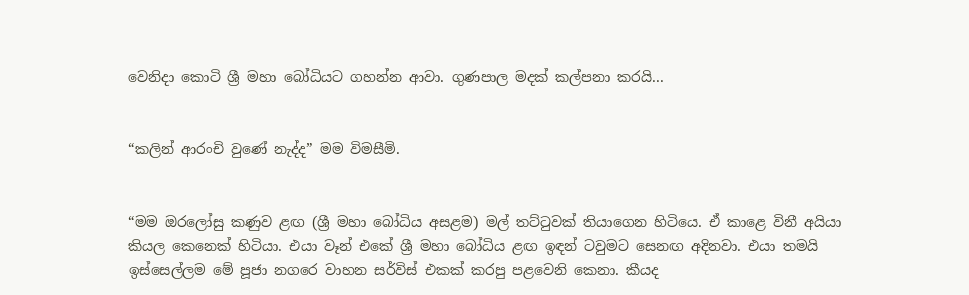වෙනිදා කොටි ශ්‍රී මහා බෝධියට ගහන්න ආවා. ගුණපාල මදක් කල්පනා කරයි...


“කලින් ආරංචි වුණේ නැද්ද” මම විමසීමි.


“මම ඔරලෝසු කණුව ළඟ (ශ්‍රී මහා බෝධිය අසළම) මල් තට්ටුවක් තියාගෙන හිටියෙ. ඒ කාළෙ විනී අයියා කියල කෙනෙක් හිටියා. එයා වෑන් එකේ ශ්‍රී මහා බෝධිය ළඟ ඉඳන් ටවුමට සෙනඟ අදිනවා. එයා තමයි ඉස්සෙල්ලම මේ පූජා නගරෙ වාහන සර්විස් එකක් කරපු පළවෙනි කෙනා. කීයද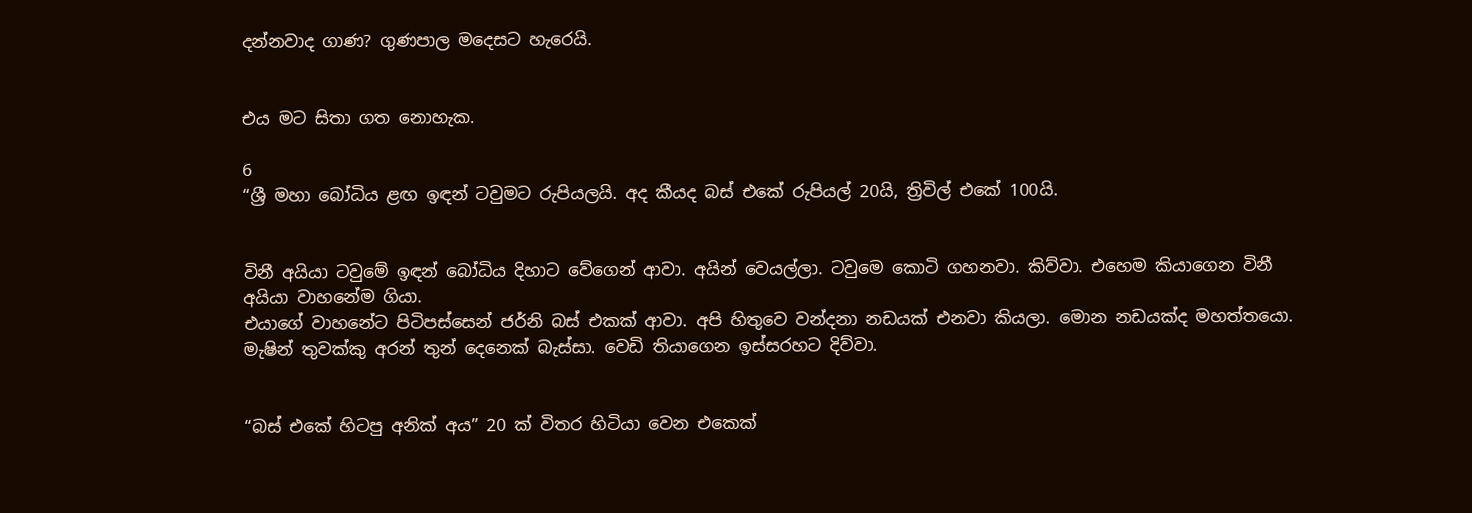දන්නවාද ගාණ? ගුණපාල මදෙසට හැරෙයි.


එය මට සිතා ගත නොහැක.

6
“ශ්‍රී මහා බෝධිය ළඟ ඉඳන් ටවුමට රුපියලයි. අද කීයද බස් එකේ රුපියල් 20යි, ත්‍රිවිල් එකේ 100යි.


විනී අයියා ටවුමේ ඉඳන් බෝධිය දිහාට වේගෙන් ආවා. අයින් වෙයල්ලා. ටවුමෙ කොටි ගහනවා. කිව්වා. එහෙම කියාගෙන විනී අයියා වාහනේම ගියා.
එයාගේ වාහනේට පිටිපස්සෙන් ජර්නි බස් එකක් ආවා. අපි හිතුවෙ වන්දනා නඩයක් එනවා කියලා. මොන නඩයක්ද මහත්තයො. මැෂින් තුවක්කු අරන් තුන් දෙනෙක් බැස්සා. වෙඩි තියාගෙන ඉස්සරහට දිව්වා.


“බස් එකේ හිටපු අනික් අය” 20 ක් විතර හිටියා වෙන එකෙක්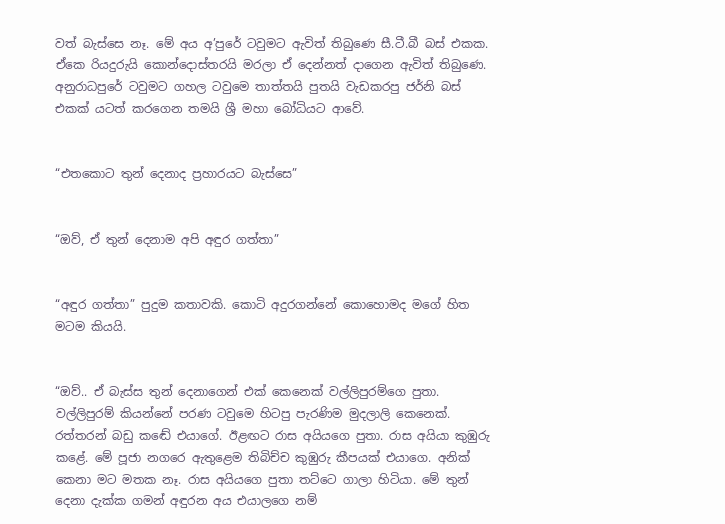වත් බැස්සෙ නෑ. මේ අය අ’පුරේ ටවුමට ඇවිත් තිබුණෙ සී.ටී.බී බස් එකක. ඒකෙ රියදුරුයි කොන්දොස්තරයි මරලා ඒ දෙන්නත් දාගෙන ඇවිත් තිබුණෙ. අනුරාධපුරේ ටවුමට ගහල ටවුමෙ තාත්තයි පුතයි වැඩකරපු ජර්නි බස් එකක් යටත් කරගෙන තමයි ශ්‍රී මහා බෝධියට ආවේ.


“එතකොට තුන් දෙනාද ප්‍රහාරයට බැස්සෙ”


“ඔව්, ඒ තුන් දෙනාම අපි අඳුර ගත්තා”


“අඳුර ගත්තා” පුදුම කතාවකි. කොටි අදුරගන්නේ කොහොමද මගේ හිත මටම කියයි.


“ඔව්.. ඒ බැස්ස තුන් දෙනාගෙන් එක් කෙනෙක් වල්ලිපුරම්ගෙ පුතා. වල්ලිපුරම් කියන්නේ පරණ ටවුමෙ හිටපු පැරණිම මුදලාලි කෙනෙක්. රත්තරන් බඩු කඬේ එයාගේ. ඊළඟට රාස අයියගෙ පුතා. රාස අයියා කුඹුරු කළේ. මේ පූජා නගරෙ ඇතුළෙම තිබිච්ච කුඹුරු කීපයක් එයාගෙ. අනික් කෙනා මට මතක නෑ. රාස අයියගෙ පුතා තට්ටෙ ගාලා හිටියා. මේ තුන් දෙනා දැක්ක ගමන් අඳුරන අය එයාලගෙ නම්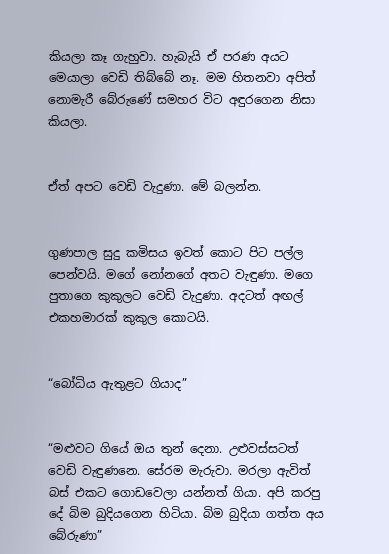කියලා කෑ ගැහුවා. හැබැයි ඒ පරණ අයට මෙයාලා වෙඩි තිබ්බේ නෑ. මම හිතනවා අපිත් නොමැරී බේරුණේ සමහර විට අඳුරගෙන නිසා කියලා.


ඒත් අපට වෙඩි වැදුණා. මේ බලන්න.


ගුණපාල සුදු කමිසය ඉවත් කොට පිට පල්ල පෙන්වයි. මගේ නෝනගේ අතට වැඳුණා. මගෙ පුතාගෙ කුකුලට වෙඩි වැදුණා. අදටත් අඟල් එකහමාරක් කුකුල කොටයි.


“බෝධිය ඇතුළට ගියාද”


“මළුවට ගියේ ඔය තුන් දෙනා. උළුවස්සටත් වෙඩි වැඳුණනෙ. සේරම මැරුවා. මරලා ඇවිත් බස් එකට ගොඩවෙලා යන්නත් ගියා. අපි කරපු දේ බිම බුදියගෙන හිටියා. බිම බුදියා ගත්ත අය බේරුණා”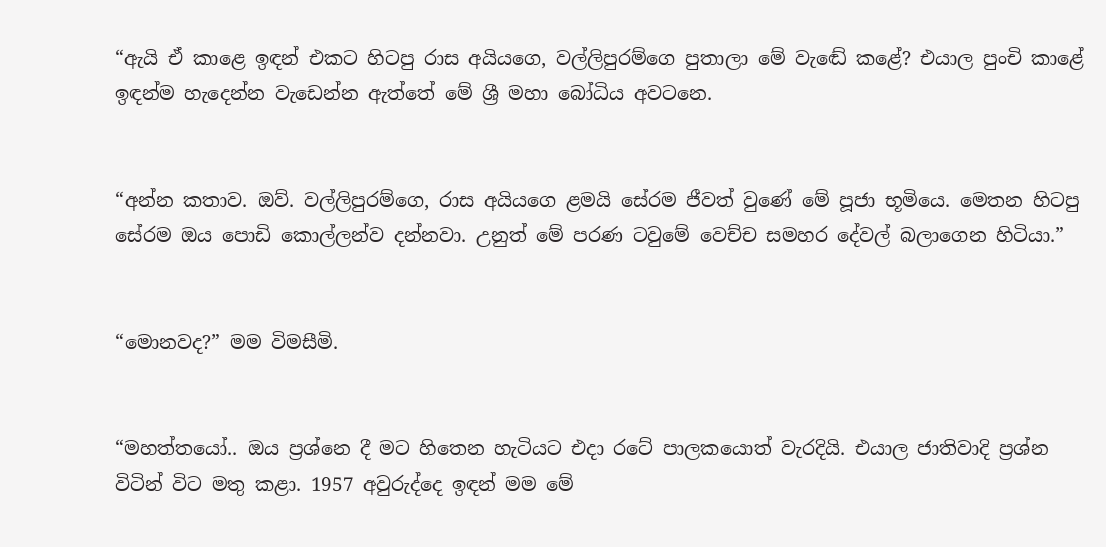“ඇයි ඒ කාළෙ ඉඳන් එකට හිටපු රාස අයියගෙ, වල්ලිපුරම්ගෙ පුතාලා මේ වැඬේ කළේ? එයාල පුංචි කාළේ ඉඳන්ම හැදෙන්න වැඩෙන්න ඇත්තේ මේ ශ්‍රී මහා බෝධිය අවටනෙ.


“අන්න කතාව. ඔව්. වල්ලිපුරම්ගෙ, රාස අයියගෙ ළමයි සේරම ජීවත් වුණේ මේ පූජා භූමියෙ. මෙතන හිටපු සේරම ඔය පොඩි කොල්ලන්ව දන්නවා. උනුත් මේ පරණ ටවුමේ වෙච්ච සමහර දේවල් බලාගෙන හිටියා.”


“මොනවද?” මම විමසීමි.


“මහත්තයෝ.. ඔය ප්‍රශ්නෙ දී මට හිතෙන හැටියට එදා රටේ පාලකයොත් වැරදියි. එයාල ජාතිවාදි ප්‍රශ්න විටින් විට මතු කළා. 1957 අවුරුද්දෙ ඉඳන් මම මේ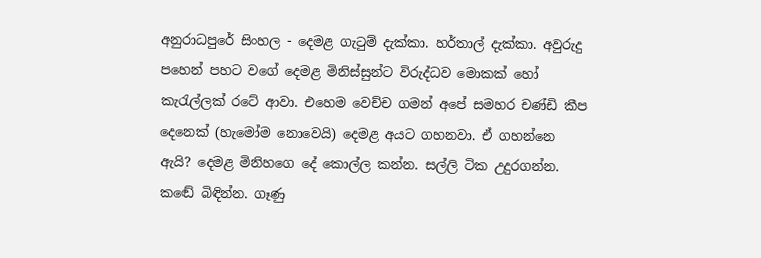අනුරාධපුරේ සිංහල - දෙමළ ගැටුම් දැක්කා. හර්තාල් දැක්කා. අවුරුදු පහෙන් පහට වගේ දෙමළ මිනිස්සුන්ට විරුද්ධව මොකක් හෝ කැරැල්ලක් රටේ ආවා. එහෙම වෙච්ච ගමන් අපේ සමහර චණ්ඩි කීප දෙනෙක් (හැමෝම නොවෙයි) දෙමළ අයට ගහනවා. ඒ ගහන්නෙ ඇයි? දෙමළ මිනිහගෙ දේ කොල්ල කන්න. සල්ලි ටික උදුරගන්න. කඬේ බිඳින්න. ගෑණු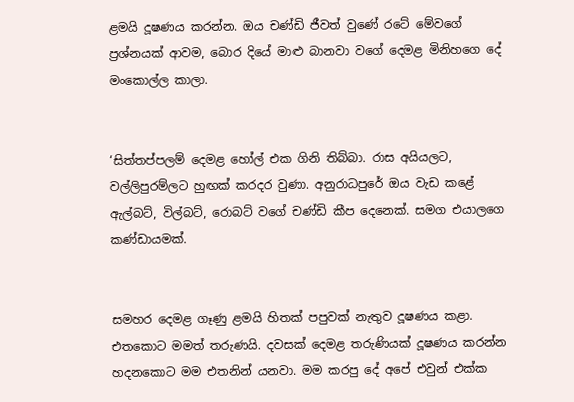ළමයි දූෂණය කරන්න. ඔය චණ්ඩි ජීවත් වුණේ රටේ මේවගේ ප්‍රශ්නයක් ආවම, බොර දියේ මාළු බානවා වගේ දෙමළ මිනිහගෙ දේ මංකොල්ල කාලා.


‘සිත්තප්පලම් දෙමළ හෝල් එක ගිනි තිබ්බා. රාස අයියලට, වල්ලිපුරම්ලට හුඟක් කරදර වුණා. අනුරාධපුරේ ඔය වැඩ කළේ ඇල්බට්, විල්බට්, රොබට් වගේ චණ්ඩි කීප දෙනෙක්. සමග එයාලගෙ කණ්ඩායමක්.


සමහර දෙමළ ගෑණු ළමයි හිතක් පපුවක් නැතුව දූෂණය කළා. එතකොට මමත් තරුණයි. දවසක් දෙමළ තරුණියක් දූෂණය කරන්න හදනකොට මම එතනින් යනවා. මම කරපු දේ අපේ එවුන් එක්ක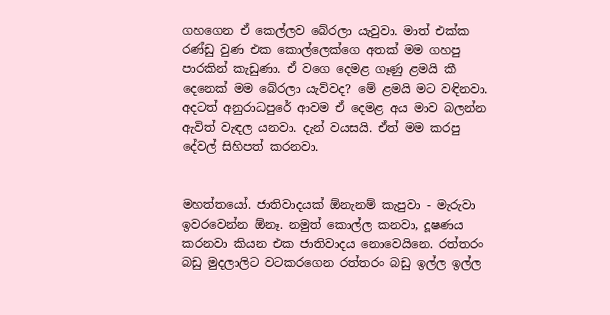ගහගෙන ඒ කෙල්ලව බේරලා යැවුවා. මාත් එක්ක රණ්ඩු වුණ එක කොල්ලෙක්ගෙ අතක් මම ගහපු පාරකින් කැඩුණා. ඒ වගෙ දෙමළ ගෑණු ළමයි කී දෙනෙක් මම බේරලා යැව්වද? මේ ළමයි මට වඳිනවා. අදටත් අනුරාධපුරේ ආවම ඒ දෙමළ අය මාව බලන්න ඇවිත් වැඳල යනවා. දැන් වයසයි. ඒත් මම කරපු දේවල් සිහිපත් කරනවා.


මහත්තයෝ. ජාතිවාදයක් ඕනැනම් කැපුවා - මැරුවා ඉවරවෙන්න ඕනෑ. නමුත් කොල්ල කනවා, දූෂණය කරනවා කියන එක ජාතිවාදය නොවෙයිනෙ. රත්තරං බඩු මුදලාලිට වටකරගෙන රත්තරං බඩු ඉල්ල ඉල්ල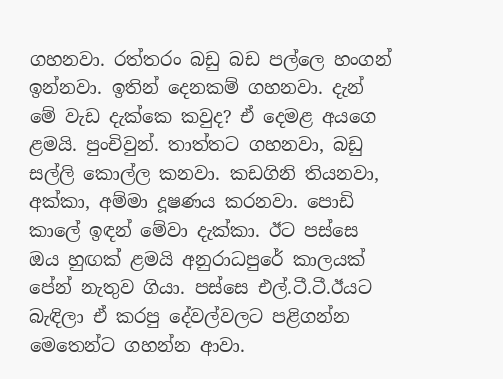ගහනවා. රත්තරං බඩු බඩ පල්ලෙ හංගන් ඉන්නවා. ඉතින් දෙනකම් ගහනවා. දැන් මේ වැඩ දැක්කෙ කවුද? ඒ දෙමළ අයගෙ ළමයි. පුංචිවුන්. තාත්තට ගහනවා, බඩු සල්ලි කොල්ල කනවා. කඩගිනි තියනවා, අක්කා, අම්මා දූෂණය කරනවා. පොඩි කාලේ ඉඳන් මේවා දැක්කා. ඊට පස්සෙ ඔය හුඟක් ළමයි අනුරාධපුරේ කාලයක් පේන් නැතුව ගියා. පස්සෙ එල්.ටී.ටී.ඊයට බැඳිලා ඒ කරපු දේවල්වලට පළිගන්න මෙතෙන්ට ගහන්න ආවා.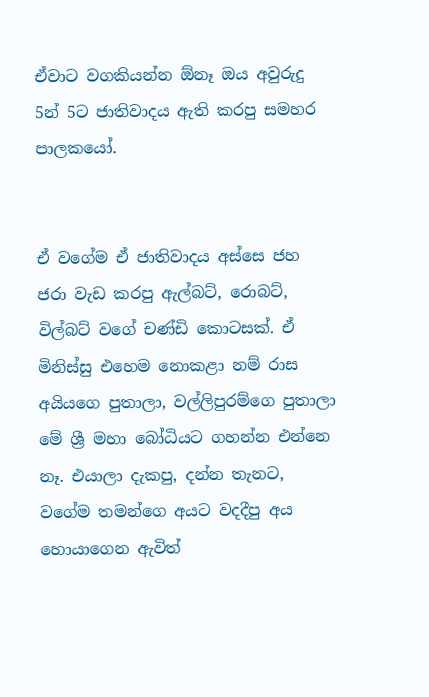ඒවාට වගකියන්න ඕනෑ ඔය අවුරුදු 5න් 5ට ජාතිවාදය ඇති කරපු සමහර පාලකයෝ.


ඒ වගේම ඒ ජාතිවාදය අස්සෙ ජහ ජරා වැඩ කරපු ඇල්බට්, රොබට්, විල්බට් වගේ චණ්ඩි කොටසක්. ඒ මිනිස්සු එහෙම නොකළා නම් රාස අයියගෙ පුතාලා, වල්ලිපුරම්ගෙ පුතාලා මේ ශ්‍රී මහා බෝධියට ගහන්න එන්නෙ නෑ. එයාලා දැකපු, දන්න තැනට, වගේම තමන්ගෙ අයට වදදීපු අය හොයාගෙන ඇවිත්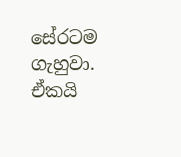සේරටම ගැහුවා. ඒකයි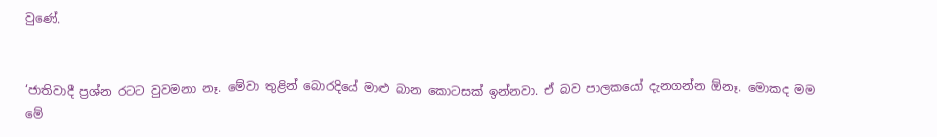වුණේ.


‘ජාතිවාදී ප්‍රශ්න රටට වුවමනා නෑ. මේවා තුළින් බොරදියේ මාළු බාන කොටසක් ඉන්නවා. ඒ බව පාලකයෝ දැනගන්න ඕනෑ. මොකද මම මේ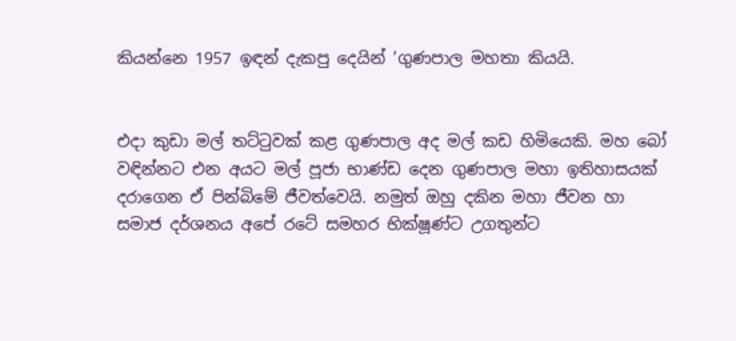කියන්නෙ 1957 ඉඳන් දැකපු දෙයින් ’ගුණපාල මහතා කියයි.


එදා කුඩා මල් තට්ටුවක් කළ ගුණපාල අද මල් කඩ හිමියෙකි. මහ බෝ වඳින්නට එන අයට මල් පූජා භාණ්ඩ දෙන ගුණපාල මහා ඉතිහාසයක් දරාගෙන ඒ පින්බිමේ ජීවත්වෙයි. නමුත් ඔහු දකින මහා ජීවන හා සමාජ දර්ශනය අපේ රටේ සමහර භික්ෂූණ්ට උගතුන්ට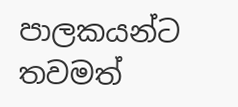පාලකයන්ට තවමත්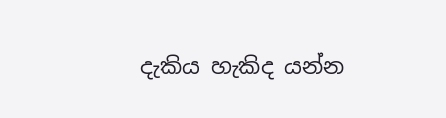දැකිය හැකිද යන්න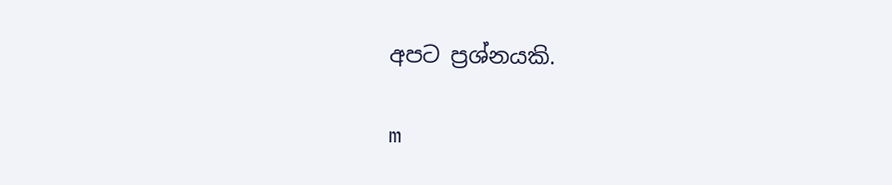අපට ප්‍රශ්නයකි.

m